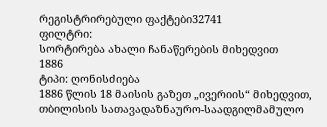რეგისტრირებული ფაქტები32741
ფილტრი:
სორტირება ახალი ჩანაწერების მიხედვით
1886
ტიპი: ღონისძიება
1886 წლის 18 მაისის გაზეთ „ივერიის“ მიხედვით, თბილისის სათავადაზნაურო-საადგილმამულო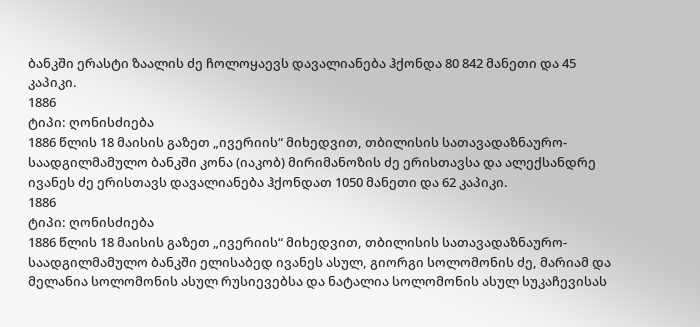ბანკში ერასტი ზაალის ძე ჩოლოყაევს დავალიანება ჰქონდა 80 842 მანეთი და 45 კაპიკი.
1886
ტიპი: ღონისძიება
1886 წლის 18 მაისის გაზეთ „ივერიის“ მიხედვით, თბილისის სათავადაზნაურო-საადგილმამულო ბანკში კონა (იაკობ) მირიმანოზის ძე ერისთავსა და ალექსანდრე ივანეს ძე ერისთავს დავალიანება ჰქონდათ 1050 მანეთი და 62 კაპიკი.
1886
ტიპი: ღონისძიება
1886 წლის 18 მაისის გაზეთ „ივერიის“ მიხედვით, თბილისის სათავადაზნაურო-საადგილმამულო ბანკში ელისაბედ ივანეს ასულ, გიორგი სოლომონის ძე, მარიამ და მელანია სოლომონის ასულ რუსიევებსა და ნატალია სოლომონის ასულ სუკაჩევისას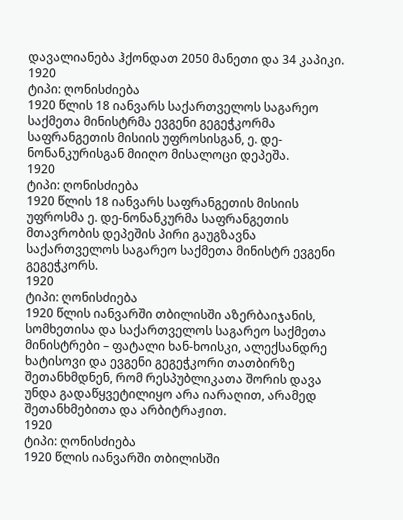დავალიანება ჰქონდათ 2050 მანეთი და 34 კაპიკი.
1920
ტიპი: ღონისძიება
1920 წლის 18 იანვარს საქართველოს საგარეო საქმეთა მინისტრმა ევგენი გეგეჭკორმა საფრანგეთის მისიის უფროსისგან, ე. დე-ნონანკურისგან მიიღო მისალოცი დეპეშა.
1920
ტიპი: ღონისძიება
1920 წლის 18 იანვარს საფრანგეთის მისიის უფროსმა ე. დე-ნონანკურმა საფრანგეთის მთავრობის დეპეშის პირი გაუგზავნა საქართველოს საგარეო საქმეთა მინისტრ ევგენი გეგეჭკორს.
1920
ტიპი: ღონისძიება
1920 წლის იანვარში თბილისში აზერბაიჯანის, სომხეთისა და საქართველოს საგარეო საქმეთა მინისტრები – ფატალი ხან-ხოისკი, ალექსანდრე ხატისოვი და ევგენი გეგეჭკორი თათბირზე შეთანხმდნენ, რომ რესპუბლიკათა შორის დავა უნდა გადაწყვეტილიყო არა იარაღით, არამედ შეთანხმებითა და არბიტრაჟით.
1920
ტიპი: ღონისძიება
1920 წლის იანვარში თბილისში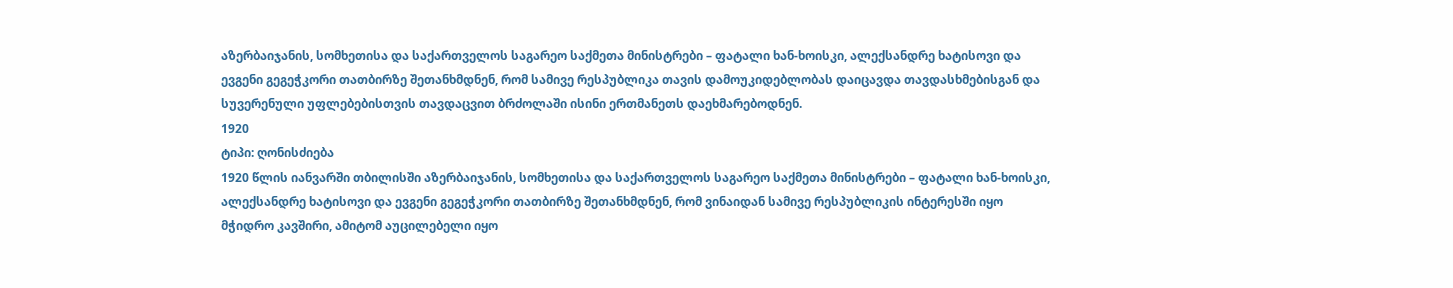აზერბაიჯანის, სომხეთისა და საქართველოს საგარეო საქმეთა მინისტრები – ფატალი ხან-ხოისკი, ალექსანდრე ხატისოვი და ევგენი გეგეჭკორი თათბირზე შეთანხმდნენ, რომ სამივე რესპუბლიკა თავის დამოუკიდებლობას დაიცავდა თავდასხმებისგან და სუვერენული უფლებებისთვის თავდაცვით ბრძოლაში ისინი ერთმანეთს დაეხმარებოდნენ.
1920
ტიპი: ღონისძიება
1920 წლის იანვარში თბილისში აზერბაიჯანის, სომხეთისა და საქართველოს საგარეო საქმეთა მინისტრები – ფატალი ხან-ხოისკი, ალექსანდრე ხატისოვი და ევგენი გეგეჭკორი თათბირზე შეთანხმდნენ, რომ ვინაიდან სამივე რესპუბლიკის ინტერესში იყო მჭიდრო კავშირი, ამიტომ აუცილებელი იყო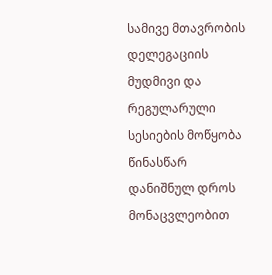სამივე მთავრობის დელეგაციის მუდმივი და რეგულარული სესიების მოწყობა წინასწარ დანიშნულ დროს მონაცვლეობით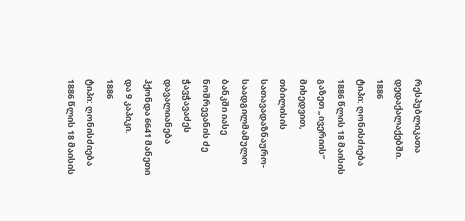რესპუბლიკათა დედაქალაქებში.
1886
ტიპი: ღონისძიება
1886 წლის 18 მაისის გაზეთ „ივერიის“ მიხედვით, თბილისის სათავადაზნაურო-საადგილმამულო ბანკში იასე ნოშრევანის ძე ჭავჭავაძეს დავალიანება ჰქონდა 6641 მანეთი და 9 კაპიკი.
1886
ტიპი: ღონისძიება
1886 წლის 18 მაისის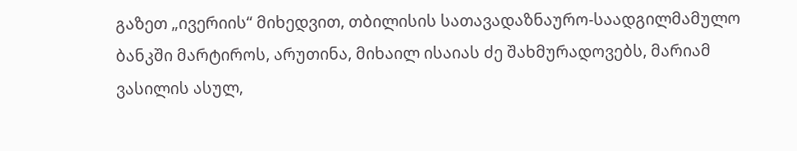გაზეთ „ივერიის“ მიხედვით, თბილისის სათავადაზნაურო-საადგილმამულო ბანკში მარტიროს, არუთინა, მიხაილ ისაიას ძე შახმურადოვებს, მარიამ ვასილის ასულ,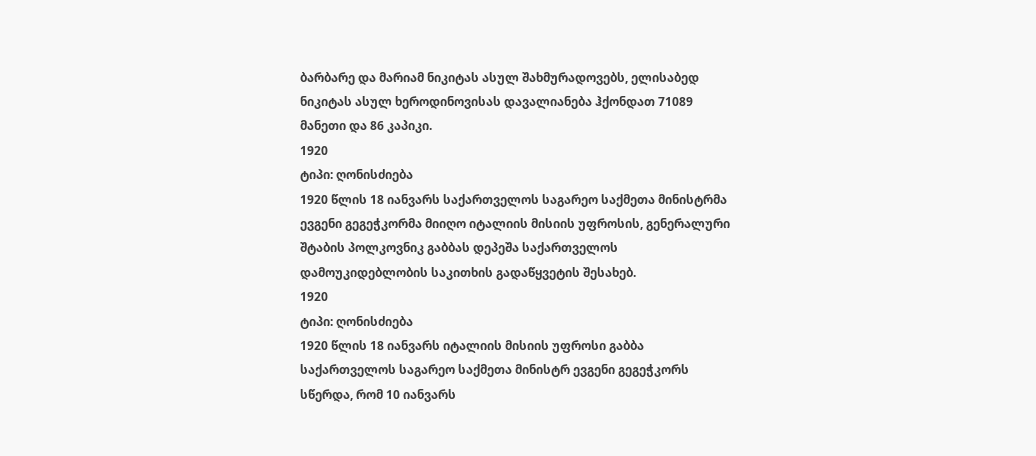ბარბარე და მარიამ ნიკიტას ასულ შახმურადოვებს, ელისაბედ ნიკიტას ასულ ხეროდინოვისას დავალიანება ჰქონდათ 71089 მანეთი და 86 კაპიკი.
1920
ტიპი: ღონისძიება
1920 წლის 18 იანვარს საქართველოს საგარეო საქმეთა მინისტრმა ევგენი გეგეჭკორმა მიიღო იტალიის მისიის უფროსის, გენერალური შტაბის პოლკოვნიკ გაბბას დეპეშა საქართველოს დამოუკიდებლობის საკითხის გადაწყვეტის შესახებ.
1920
ტიპი: ღონისძიება
1920 წლის 18 იანვარს იტალიის მისიის უფროსი გაბბა საქართველოს საგარეო საქმეთა მინისტრ ევგენი გეგეჭკორს სწერდა, რომ 10 იანვარს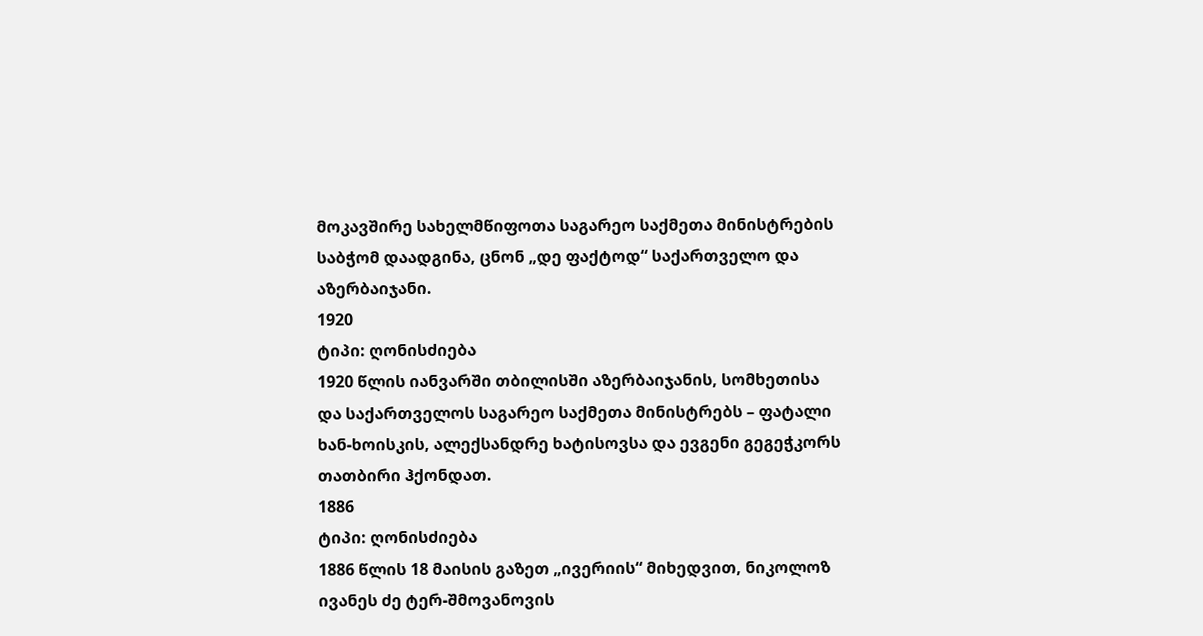მოკავშირე სახელმწიფოთა საგარეო საქმეთა მინისტრების საბჭომ დაადგინა, ცნონ „დე ფაქტოდ“ საქართველო და აზერბაიჯანი.
1920
ტიპი: ღონისძიება
1920 წლის იანვარში თბილისში აზერბაიჯანის, სომხეთისა და საქართველოს საგარეო საქმეთა მინისტრებს – ფატალი ხან-ხოისკის, ალექსანდრე ხატისოვსა და ევგენი გეგეჭკორს თათბირი ჰქონდათ.
1886
ტიპი: ღონისძიება
1886 წლის 18 მაისის გაზეთ „ივერიის“ მიხედვით, ნიკოლოზ ივანეს ძე ტერ-შმოვანოვის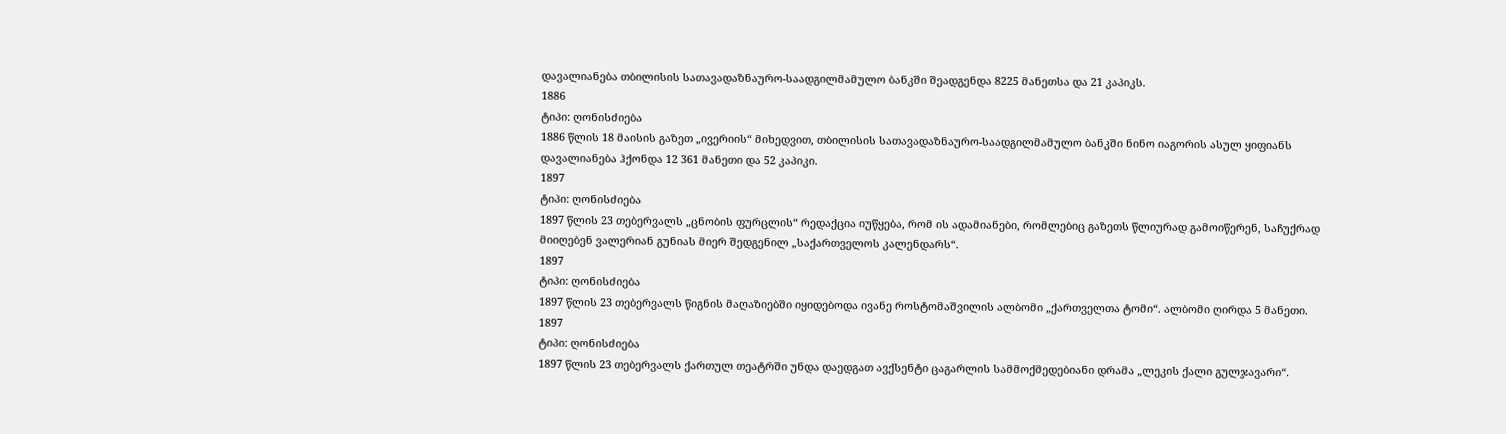დავალიანება თბილისის სათავადაზნაურო-საადგილმამულო ბანკში შეადგენდა 8225 მანეთსა და 21 კაპიკს.
1886
ტიპი: ღონისძიება
1886 წლის 18 მაისის გაზეთ „ივერიის“ მიხედვით, თბილისის სათავადაზნაურო-საადგილმამულო ბანკში ნინო იაგორის ასულ ყიფიანს დავალიანება ჰქონდა 12 361 მანეთი და 52 კაპიკი.
1897
ტიპი: ღონისძიება
1897 წლის 23 თებერვალს „ცნობის ფურცლის“ რედაქცია იუწყება, რომ ის ადამიანები, რომლებიც გაზეთს წლიურად გამოიწერენ, საჩუქრად მიიღებენ ვალერიან გუნიას მიერ შედგენილ „საქართველოს კალენდარს“.
1897
ტიპი: ღონისძიება
1897 წლის 23 თებერვალს წიგნის მაღაზიებში იყიდებოდა ივანე როსტომაშვილის ალბომი „ქართველთა ტომი“. ალბომი ღირდა 5 მანეთი.
1897
ტიპი: ღონისძიება
1897 წლის 23 თებერვალს ქართულ თეატრში უნდა დაედგათ ავქსენტი ცაგარლის სამმოქმედებიანი დრამა „ლეკის ქალი გულჯავარი“.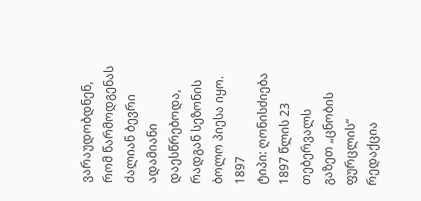ვარაუდობდნენ, რომ წარმოდგენას ძალიან ბევრი ადამიანი დაესწრებოდა, რადგან სეზონის ბოლო პიესა იყო.
1897
ტიპი: ღონისძიება
1897 წლის 23 თებერვალს გაზეთ „ცნობის ფურცლის“ რედაქცია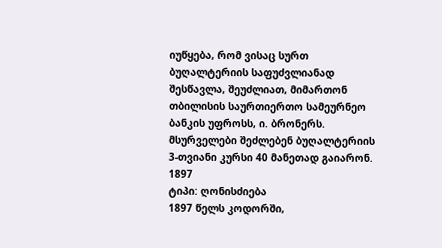იუწყება, რომ ვისაც სურთ ბუღალტერიის საფუძვლიანად შესწავლა, შეუძლიათ, მიმართონ თბილისის საურთიერთო სამეურნეო ბანკის უფროსს, ი. ბრონერს. მსურველები შეძლებენ ბუღალტერიის 3-თვიანი კურსი 40 მანეთად გაიარონ.
1897
ტიპი: ღონისძიება
1897 წელს კოდორში,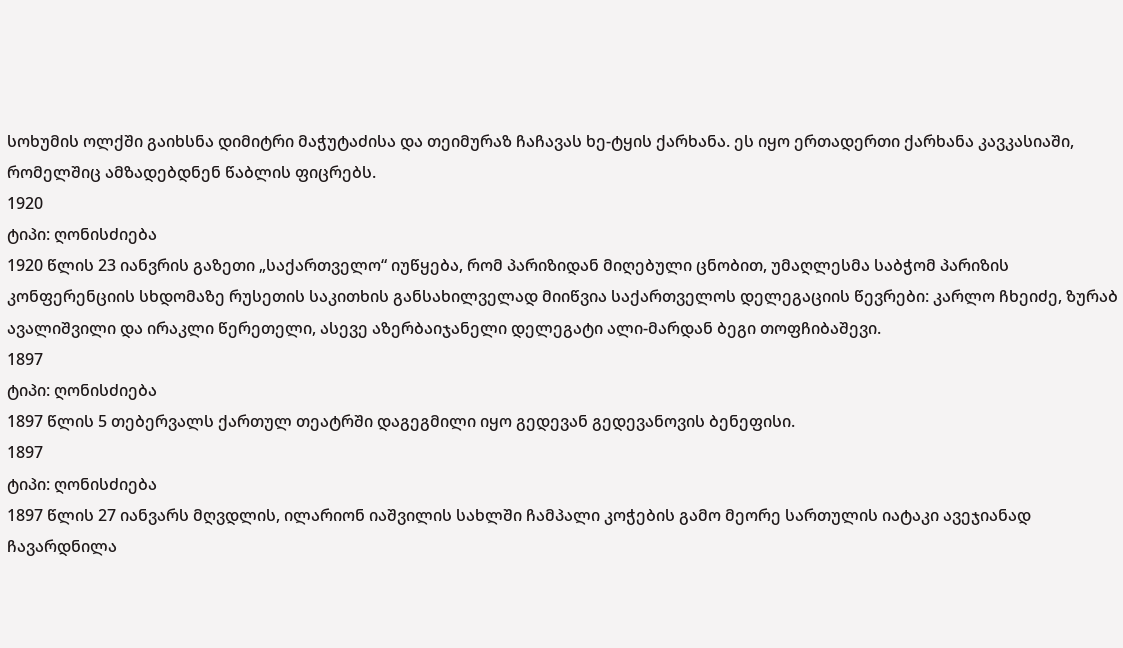სოხუმის ოლქში გაიხსნა დიმიტრი მაჭუტაძისა და თეიმურაზ ჩაჩავას ხე-ტყის ქარხანა. ეს იყო ერთადერთი ქარხანა კავკასიაში, რომელშიც ამზადებდნენ წაბლის ფიცრებს.
1920
ტიპი: ღონისძიება
1920 წლის 23 იანვრის გაზეთი „საქართველო“ იუწყება, რომ პარიზიდან მიღებული ცნობით, უმაღლესმა საბჭომ პარიზის კონფერენციის სხდომაზე რუსეთის საკითხის განსახილველად მიიწვია საქართველოს დელეგაციის წევრები: კარლო ჩხეიძე, ზურაბ ავალიშვილი და ირაკლი წერეთელი, ასევე აზერბაიჯანელი დელეგატი ალი-მარდან ბეგი თოფჩიბაშევი.
1897
ტიპი: ღონისძიება
1897 წლის 5 თებერვალს ქართულ თეატრში დაგეგმილი იყო გედევან გედევანოვის ბენეფისი.
1897
ტიპი: ღონისძიება
1897 წლის 27 იანვარს მღვდლის, ილარიონ იაშვილის სახლში ჩამპალი კოჭების გამო მეორე სართულის იატაკი ავეჯიანად ჩავარდნილა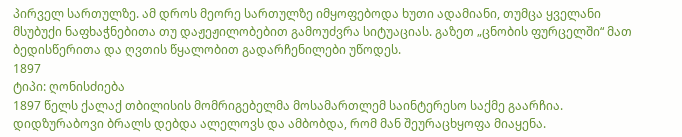პირველ სართულზე. ამ დროს მეორე სართულზე იმყოფებოდა ხუთი ადამიანი, თუმცა ყველანი მსუბუქი ნაფხაჭნებითა თუ დაჟეჟილობებით გამოუძვრა სიტუაციას. გაზეთ „ცნობის ფურცელში“ მათ ბედისწერითა და ღვთის წყალობით გადარჩენილები უწოდეს.
1897
ტიპი: ღონისძიება
1897 წელს ქალაქ თბილისის მომრიგებელმა მოსამართლემ საინტერესო საქმე გაარჩია. დიდზურაბოვი ბრალს დებდა ალელოვს და ამბობდა, რომ მან შეურაცხყოფა მიაყენა.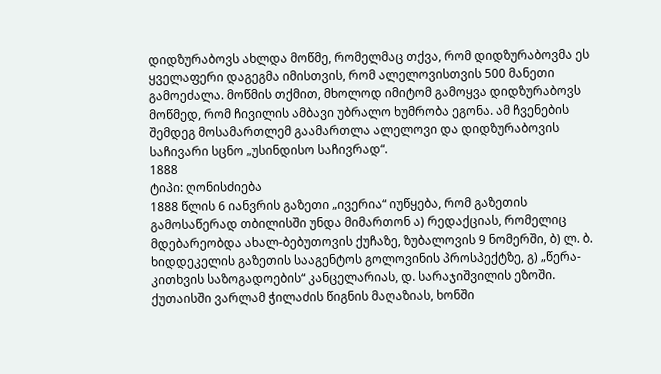დიდზურაბოვს ახლდა მოწმე, რომელმაც თქვა, რომ დიდზურაბოვმა ეს ყველაფერი დაგეგმა იმისთვის, რომ ალელოვისთვის 500 მანეთი გამოეძალა. მოწმის თქმით, მხოლოდ იმიტომ გამოყვა დიდზურაბოვს მოწმედ, რომ ჩივილის ამბავი უბრალო ხუმრობა ეგონა. ამ ჩვენების შემდეგ მოსამართლემ გაამართლა ალელოვი და დიდზურაბოვის საჩივარი სცნო „უსინდისო საჩივრად“.
1888
ტიპი: ღონისძიება
1888 წლის 6 იანვრის გაზეთი „ივერია“ იუწყება, რომ გაზეთის გამოსაწერად თბილისში უნდა მიმართონ ა) რედაქციას, რომელიც მდებარეობდა ახალ-ბებუთოვის ქუჩაზე, ზუბალოვის 9 ნომერში, ბ) ლ. ბ. ხიდდეკელის გაზეთის სააგენტოს გოლოვინის პროსპექტზე, გ) „წერა-კითხვის საზოგადოების“ კანცელარიას, დ. სარაჯიშვილის ეზოში. ქუთაისში ვარლამ ჭილაძის წიგნის მაღაზიას, ხონში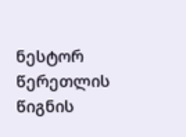ნესტორ წერეთლის წიგნის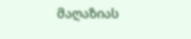მაღაზიას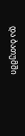და ბათუმში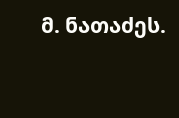მ. ნათაძეს.